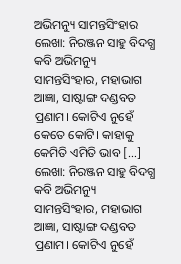ଅଭିମନ୍ୟୁ ସାମନ୍ତସିଂହାର
ଲେଖା: ନିରଞ୍ଜନ ସାହୁ ବିଦଗ୍ଧ କବି ଅଭିମନ୍ୟୁ ସାମନ୍ତସିଂହାର, ମହାଭାଗ ଆଜ୍ଞା, ସାଷ୍ଟାଙ୍ଗ ଦଣ୍ଡବତ ପ୍ରଣାମ। କୋଟିଏ ନୁହେଁ କେତେ କୋଟି। କାହାକୁ କେମିତି ଏମିତି ଭାବ […]
ଲେଖା: ନିରଞ୍ଜନ ସାହୁ ବିଦଗ୍ଧ କବି ଅଭିମନ୍ୟୁ ସାମନ୍ତସିଂହାର, ମହାଭାଗ ଆଜ୍ଞା, ସାଷ୍ଟାଙ୍ଗ ଦଣ୍ଡବତ ପ୍ରଣାମ। କୋଟିଏ ନୁହେଁ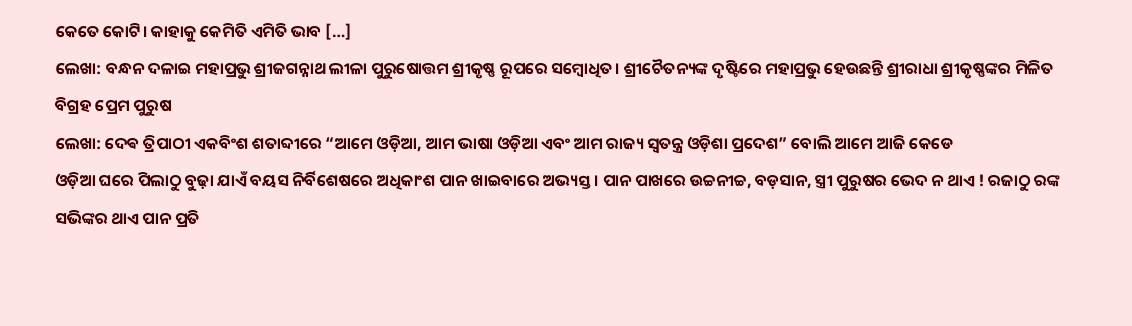କେତେ କୋଟି। କାହାକୁ କେମିତି ଏମିତି ଭାବ […]
ଲେଖା: ବନ୍ଧନ ଦଳାଇ ମହାପ୍ରଭୁ ଶ୍ରୀଜଗନ୍ନାଥ ଲୀଳା ପୁରୁଷୋତ୍ତମ ଶ୍ରୀକୃଷ୍ଣ ରୂପରେ ସମ୍ବୋଧିତ। ଶ୍ରୀଚୈତନ୍ୟଙ୍କ ଦୃଷ୍ଟିରେ ମହାପ୍ରଭୁ ହେଉଛନ୍ତି ଶ୍ରୀରାଧା ଶ୍ରୀକୃଷ୍ଣଙ୍କର ମିଳିତ ବିଗ୍ରହ ପ୍ରେମ ପୁରୁଷ
ଲେଖା: ଦେଵ ତ୍ରିପାଠୀ ଏକବିଂଶ ଶତାବ୍ଦୀରେ “ଆମେ ଓଡ଼ିଆ, ଆମ ଭାଷା ଓଡ଼ିଆ ଏବଂ ଆମ ରାଜ୍ୟ ସ୍ବତନ୍ତ୍ର ଓଡ଼ିଶା ପ୍ରଦେଶ” ବୋଲି ଆମେ ଆଜି କେଡେ
ଓଡ଼ିଆ ଘରେ ପିଲାଠୁ ବୁଢ଼ା ଯାଏଁ ବୟସ ନିର୍ବିଶେଷରେ ଅଧିକାଂଶ ପାନ ଖାଇବାରେ ଅଭ୍ୟସ୍ତ । ପାନ ପାଖରେ ଉଚ୍ଚନୀଚ୍ଚ, ବଡ଼ସାନ, ସ୍ତ୍ରୀ ପୁରୁଷର ଭେଦ ନ ଥାଏ ! ରଜାଠୁ ରଙ୍କ ସଭିଙ୍କର ଥାଏ ପାନ ପ୍ରତି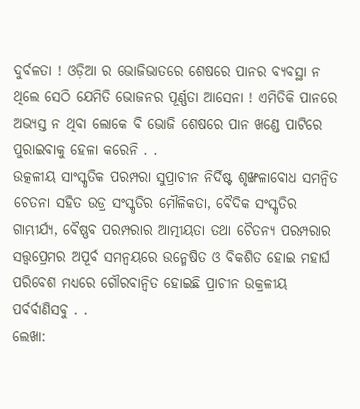ଦୁର୍ବଳତା ! ଓଡ଼ିଆ ର ଭୋଜିଭାତରେ ଶେଷରେ ପାନର ବ୍ୟବସ୍ଥା ନ ଥିଲେ ସେଠି ଯେମିତି ଭୋଜନର ପୂର୍ଣ୍ଣତା ଆସେନା ! ଏମିତିକି ପାନରେ ଅଭ୍ୟସ୍ତ ନ ଥିବା ଲୋକେ ବି ଭୋଜି ଶେଷରେ ପାନ ଖଣ୍ଡେ ପାଟିରେ ପୁରାଇବାକୁ ହେଳା କରେନି . .
ଉତ୍କଳୀୟ ସାଂସ୍କୃତିକ ପରମ୍ପରା ସୁପ୍ରାଚୀନ ନିର୍ଦିଷ୍ଟ ଶୃଙ୍ଖଳାବୋଧ ସମନ୍ୱିତ ଚେତନା ସହିତ ଉଡ୍ର ସଂସ୍କୃତିର ମୌଳିକତା, ବୈଦିକ ସଂସ୍କୃତିର ଗାମ୍ଭୀର୍ଯ୍ୟ, ବୈଷ୍ଣବ ପରମ୍ପରାର ଆତ୍ମୀୟତା ତଥା ଚୈତନ୍ୟ ପରମ୍ପରାର ସତ୍ତ୍ୱପ୍ରେମର ଅପୂର୍ବ ସମନ୍ୱୟରେ ଉନ୍ମେଷିତ ଓ ବିକଶିତ ହୋଇ ମହାର୍ଘ ପରିବେଶ ମଧ୍ୟରେ ଗୌରବାନ୍ୱିତ ହୋଇଛି ପ୍ରାଚୀନ ଉକ୍ରଳୀୟ ପର୍ବର୍ବାଣିସବୁ . .
ଲେଖା: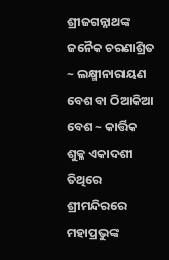ଶ୍ରୀଜଗନ୍ନାଥଙ୍କ ଜନୈକ ଚରଣାଶ୍ରିତ ~ ଲକ୍ଷ୍ମୀନାରାୟଣ ବେଶ ବା ଠିଆକିଆ ବେଶ ~ କାର୍ତ୍ତିକ ଶୁକ୍ଳ ଏକାଦଶୀ ତିଥିରେ ଶ୍ରୀମନ୍ଦିରରେ ମହାପ୍ରଭୁଙ୍କ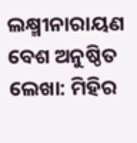ଲକ୍ଷ୍ମୀନାରାୟଣ ବେଶ ଅନୁଷ୍ଠିତ
ଲେଖା: ମିହିର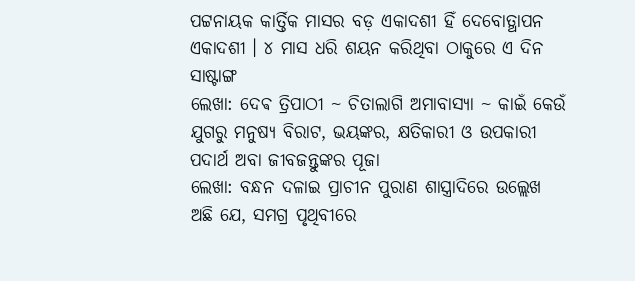ପଟ୍ଟନାୟକ କାର୍ତ୍ତିକ ମାସର ବଡ଼ ଏକାଦଶୀ ହିଁ ଦେବୋତ୍ଥାପନ ଏକାଦଶୀ । ୪ ମାସ ଧରି ଶୟନ କରିଥିବା ଠାକୁରେ ଏ ଦିନ ସାଷ୍ଟାଙ୍ଗ
ଲେଖା: ଦେଵ ତ୍ରିପାଠୀ ~ ଚିତାଲାଗି ଅମାବାସ୍ୟା ~ କାଇଁ କେଉଁ ଯୁଗରୁ ମନୁଷ୍ୟ ବିରାଟ, ଭୟଙ୍କର, କ୍ଷତିକାରୀ ଓ ଉପକାରୀ ପଦାର୍ଥ ଅବା ଜୀବଜନ୍ତୁଙ୍କର ପୂଜା
ଲେଖା: ବନ୍ଧନ ଦଳାଇ ପ୍ରାଚୀନ ପୁରାଣ ଶାସ୍ତ୍ରାଦିରେ ଉଲ୍ଲେଖ ଅଛି ଯେ, ସମଗ୍ର ପୃଥିବୀରେ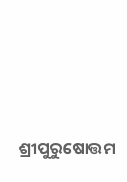ଶ୍ରୀପୁରୁଷୋତ୍ତମ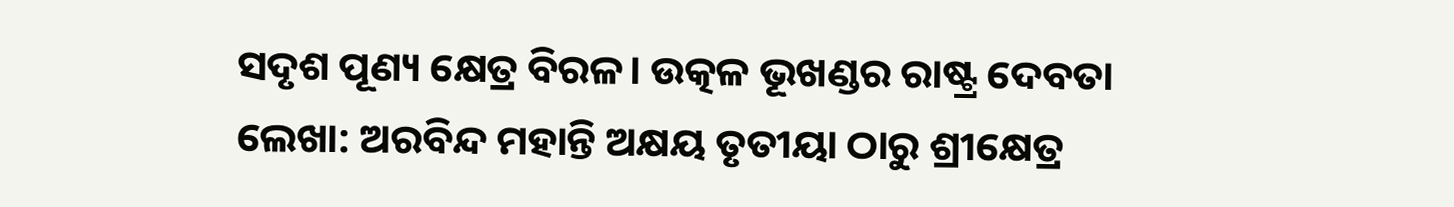ସଦୃଶ ପୂଣ୍ୟ କ୍ଷେତ୍ର ବିରଳ। ଉତ୍କଳ ଭୂଖଣ୍ଡର ରାଷ୍ଟ୍ର ଦେବତା
ଲେଖା: ଅରବିନ୍ଦ ମହାନ୍ତି ଅକ୍ଷୟ ତୃତୀୟା ଠାରୁ ଶ୍ରୀକ୍ଷେତ୍ର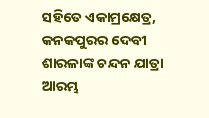ସହିତେ ଏକାମ୍ରକ୍ଷେତ୍ର, କନକପୁରର ଦେବୀ ଶାରଳାଙ୍କ ଚନ୍ଦନ ଯାତ୍ରା ଆରମ୍ଭ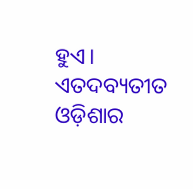ହୁଏ। ଏତଦବ୍ୟତୀତ ଓଡ଼ିଶାର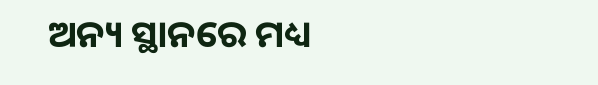ଅନ୍ୟ ସ୍ଥାନରେ ମଧ୍ୟ